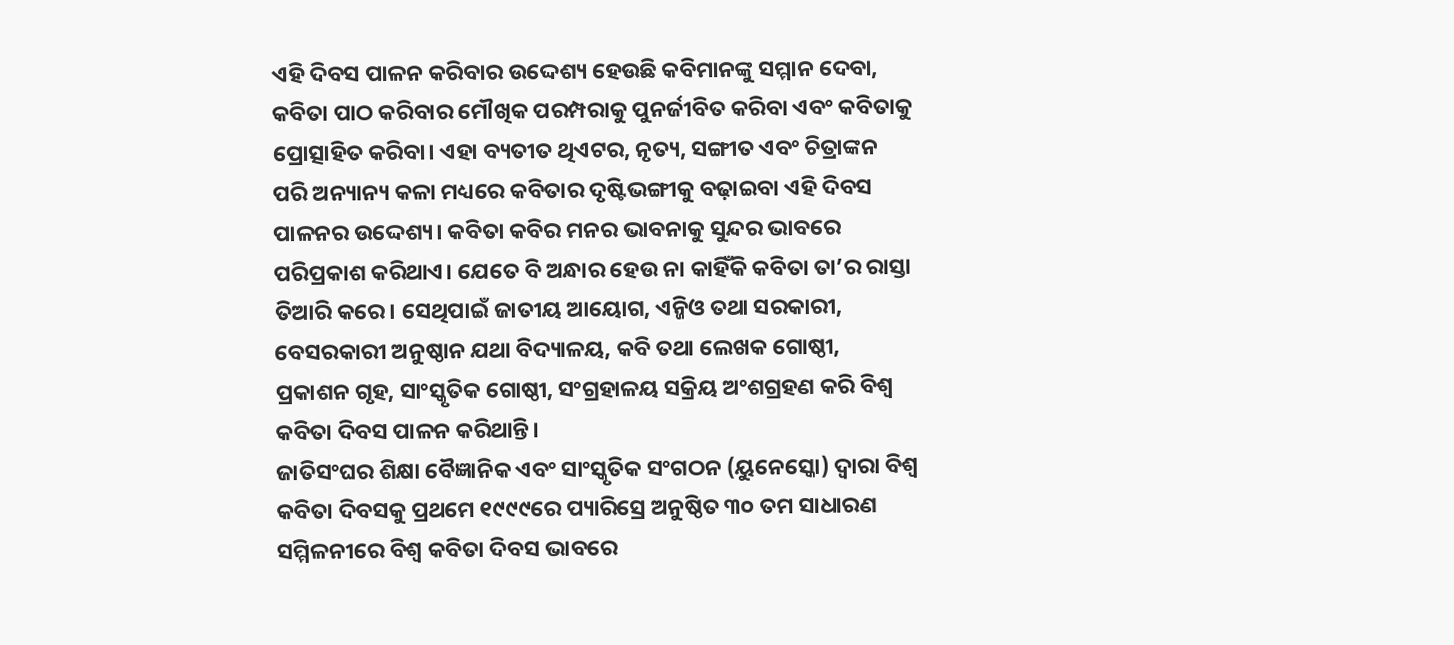ଏହି ଦିବସ ପାଳନ କରିବାର ଉଦ୍ଦେଶ୍ୟ ହେଉଛି କବିମାନଙ୍କୁ ସମ୍ମାନ ଦେବା, କବିତା ପାଠ କରିବାର ମୌଖିକ ପରମ୍ପରାକୁ ପୁନର୍ଜୀବିତ କରିବା ଏବଂ କବିତାକୁ ପ୍ରୋତ୍ସାହିତ କରିବା। ଏହା ବ୍ୟତୀତ ଥିଏଟର, ନୃତ୍ୟ, ସଙ୍ଗୀତ ଏବଂ ଚିତ୍ରାଙ୍କନ ପରି ଅନ୍ୟାନ୍ୟ କଳା ମଧ୍ୟରେ କବିତାର ଦୃଷ୍ଟିଭଙ୍ଗୀକୁ ବଢ଼ାଇବା ଏହି ଦିବସ ପାଳନର ଉଦ୍ଦେଶ୍ୟ। କବିତା କବିର ମନର ଭାବନାକୁ ସୁନ୍ଦର ଭାବରେ ପରିପ୍ରକାଶ କରିଥାଏ। ଯେତେ ବି ଅନ୍ଧାର ହେଉ ନା କାହିଁକି କବିତା ତା’ର ରାସ୍ତା ତିଆରି କରେ। ସେଥିପାଇଁ ଜାତୀୟ ଆୟୋଗ, ଏନ୍ଜିଓ ତଥା ସରକାରୀ, ବେସରକାରୀ ଅନୁଷ୍ଠାନ ଯଥା ବିଦ୍ୟାଳୟ, କବି ତଥା ଲେଖକ ଗୋଷ୍ଠୀ, ପ୍ରକାଶନ ଗୃହ, ସାଂସ୍କୃତିକ ଗୋଷ୍ଠୀ, ସଂଗ୍ରହାଳୟ ସକ୍ରିୟ ଅଂଶଗ୍ରହଣ କରି ବିଶ୍ୱ କବିତା ଦିବସ ପାଳନ କରିଥାନ୍ତି।
ଜାତିସଂଘର ଶିକ୍ଷା ବୈଜ୍ଞାନିକ ଏବଂ ସାଂସ୍କୃତିକ ସଂଗଠନ (ୟୁନେସ୍କୋ) ଦ୍ୱାରା ବିଶ୍ୱ କବିତା ଦିବସକୁ ପ୍ରଥମେ ୧୯୯୯ରେ ପ୍ୟାରିସ୍ରେ ଅନୁଷ୍ଠିତ ୩୦ ତମ ସାଧାରଣ ସମ୍ମିଳନୀରେ ବିଶ୍ୱ କବିତା ଦିବସ ଭାବରେ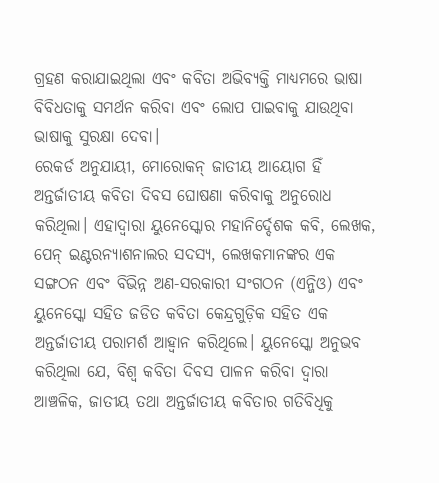ଗ୍ରହଣ କରାଯାଇଥିଲା ଏବଂ କବିତା ଅଭିବ୍ୟକ୍ତି ମାଧ୍ୟମରେ ଭାଷା ବିବିଧତାକୁ ସମର୍ଥନ କରିବା ଏବଂ ଲୋପ ପାଇବାକୁ ଯାଉଥିବା ଭାଷାକୁ ସୁରକ୍ଷା ଦେବା।
ରେକର୍ଡ ଅନୁଯାୟୀ, ମୋରୋକନ୍ ଜାତୀୟ ଆୟୋଗ ହିଁ ଅନ୍ତର୍ଜାତୀୟ କବିତା ଦିବସ ଘୋଷଣା କରିବାକୁ ଅନୁରୋଧ କରିଥିଲା। ଏହାଦ୍ୱାରା ୟୁନେସ୍କୋର ମହାନିର୍ଦ୍ଦେଶକ କବି, ଲେଖକ, ପେନ୍ ଇଣ୍ଟରନ୍ୟାଶନାଲର ସଦସ୍ୟ, ଲେଖକମାନଙ୍କର ଏକ ସଙ୍ଗଠନ ଏବଂ ବିଭିନ୍ନ ଅଣ-ସରକାରୀ ସଂଗଠନ (ଏନ୍ଜିଓ) ଏବଂ ୟୁନେସ୍କୋ ସହିତ ଜଡିତ କବିତା କେନ୍ଦ୍ରଗୁଡ଼ିକ ସହିତ ଏକ ଅନ୍ତର୍ଜାତୀୟ ପରାମର୍ଶ ଆହ୍ବାନ କରିଥିଲେ। ୟୁନେସ୍କୋ ଅନୁଭବ କରିଥିଲା ଯେ, ବିଶ୍ୱ କବିତା ଦିବସ ପାଳନ କରିବା ଦ୍ୱାରା ଆଞ୍ଚଳିକ, ଜାତୀୟ ତଥା ଅନ୍ତର୍ଜାତୀୟ କବିତାର ଗତିବିଧିକୁ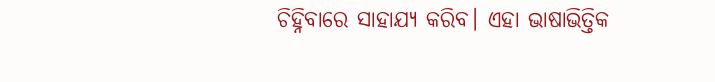ଚିହ୍ନିବାରେ ସାହାଯ୍ୟ କରିବ। ଏହା ଭାଷାଭିତ୍ତିକ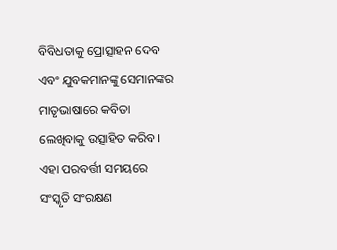ବିବିଧତାକୁ ପ୍ରୋତ୍ସାହନ ଦେବ ଏବଂ ଯୁବକମାନଙ୍କୁ ସେମାନଙ୍କର ମାତୃଭାଷାରେ କବିତା ଲେଖିବାକୁ ଉତ୍ସାହିତ କରିବ। ଏହା ପରବର୍ତ୍ତୀ ସମୟରେ ସଂସ୍କୃତି ସଂରକ୍ଷଣ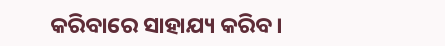କରିବାରେ ସାହାଯ୍ୟ କରିବ।